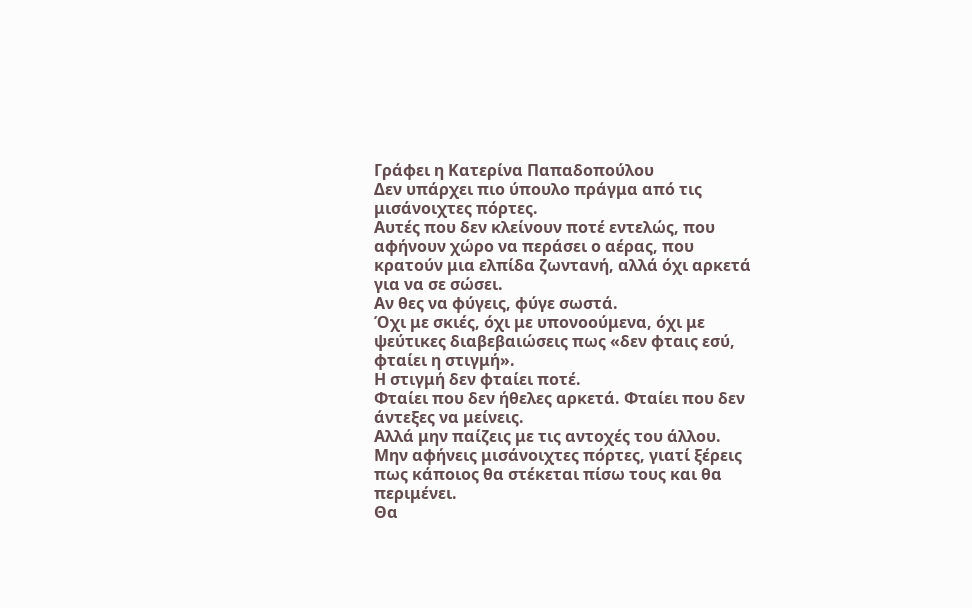Γράφει η Κατερίνα Παπαδοπούλου
Δεν υπάρχει πιο ύπουλο πράγμα από τις μισάνοιχτες πόρτες.
Αυτές που δεν κλείνουν ποτέ εντελώς, που αφήνουν χώρο να περάσει ο αέρας, που κρατούν μια ελπίδα ζωντανή, αλλά όχι αρκετά για να σε σώσει.
Αν θες να φύγεις, φύγε σωστά.
Όχι με σκιές, όχι με υπονοούμενα, όχι με ψεύτικες διαβεβαιώσεις πως «δεν φταις εσύ, φταίει η στιγμή».
Η στιγμή δεν φταίει ποτέ.
Φταίει που δεν ήθελες αρκετά. Φταίει που δεν άντεξες να μείνεις.
Αλλά μην παίζεις με τις αντοχές του άλλου.
Μην αφήνεις μισάνοιχτες πόρτες, γιατί ξέρεις πως κάποιος θα στέκεται πίσω τους και θα περιμένει.
Θα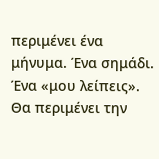περιμένει ένα μήνυμα. Ένα σημάδι. Ένα «μου λείπεις».
Θα περιμένει την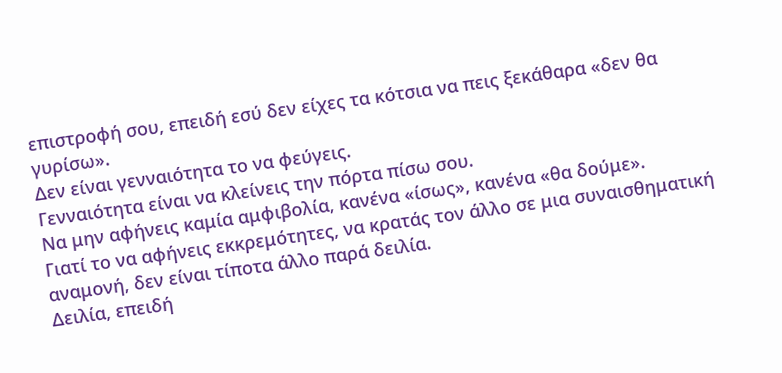επιστροφή σου, επειδή εσύ δεν είχες τα κότσια να πεις ξεκάθαρα «δεν θα γυρίσω».
Δεν είναι γενναιότητα το να φεύγεις.
Γενναιότητα είναι να κλείνεις την πόρτα πίσω σου.
Να μην αφήνεις καμία αμφιβολία, κανένα «ίσως», κανένα «θα δούμε».
Γιατί το να αφήνεις εκκρεμότητες, να κρατάς τον άλλο σε μια συναισθηματική αναμονή, δεν είναι τίποτα άλλο παρά δειλία.
Δειλία, επειδή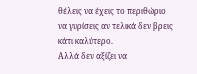θέλεις να έχεις το περιθώριο να γυρίσεις αν τελικά δεν βρεις κάτι καλύτερο.
Αλλά δεν αξίζει να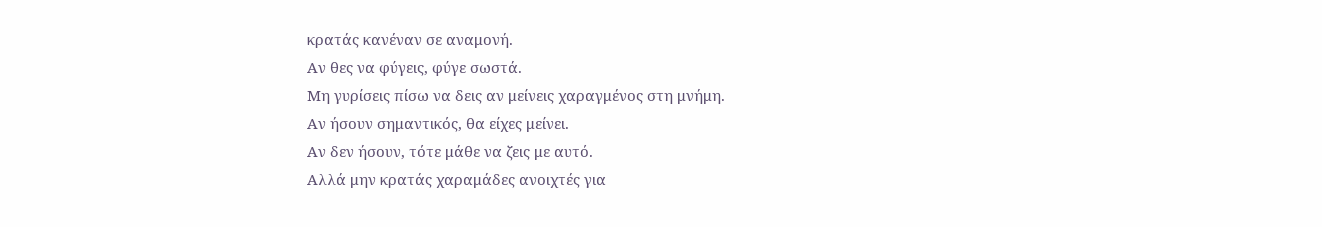κρατάς κανέναν σε αναμονή.
Αν θες να φύγεις, φύγε σωστά.
Μη γυρίσεις πίσω να δεις αν μείνεις χαραγμένος στη μνήμη.
Αν ήσουν σημαντικός, θα είχες μείνει.
Αν δεν ήσουν, τότε μάθε να ζεις με αυτό.
Αλλά μην κρατάς χαραμάδες ανοιχτές για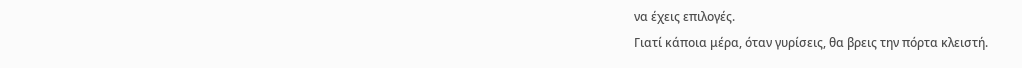να έχεις επιλογές.
Γιατί κάποια μέρα, όταν γυρίσεις, θα βρεις την πόρτα κλειστή.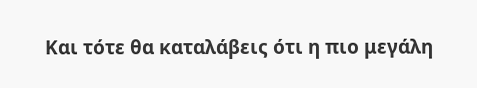Και τότε θα καταλάβεις ότι η πιο μεγάλη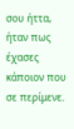σου ήττα, ήταν πως έχασες κάποιον που σε περίμενε.